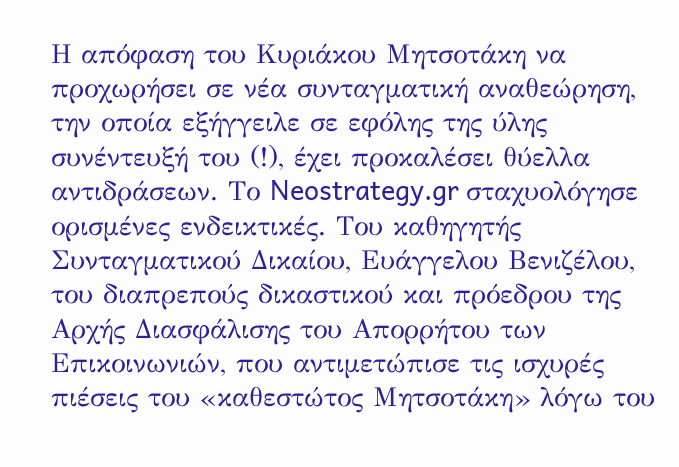Η απόφαση του Κυριάκου Μητσοτάκη να προχωρήσει σε νέα συνταγματική αναθεώρηση, την οποία εξήγγειλε σε εφόλης της ύλης συνέντευξή του (!), έχει προκαλέσει θύελλα αντιδράσεων. Το Neostrategy.gr σταχυολόγησε ορισμένες ενδεικτικές. Του καθηγητής Συνταγματικού Δικαίου, Ευάγγελου Βενιζέλου, του διαπρεπούς δικαστικού και πρόεδρου της Αρχής Διασφάλισης του Απορρήτου των Επικοινωνιών, που αντιμετώπισε τις ισχυρές πιέσεις του «καθεστώτος Μητσοτάκη» λόγω του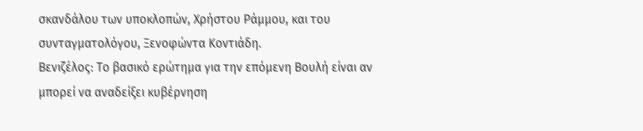σκανδάλου των υποκλοπών, Χρήστου Ράμμου, και του συνταγματολόγου, Ξενοφώντα Κοντιάδη.
Βενιζέλος: Το βασικό ερώτημα για την επόμενη Βουλή είναι αν μπορεί να αναδείξει κυβέρνηση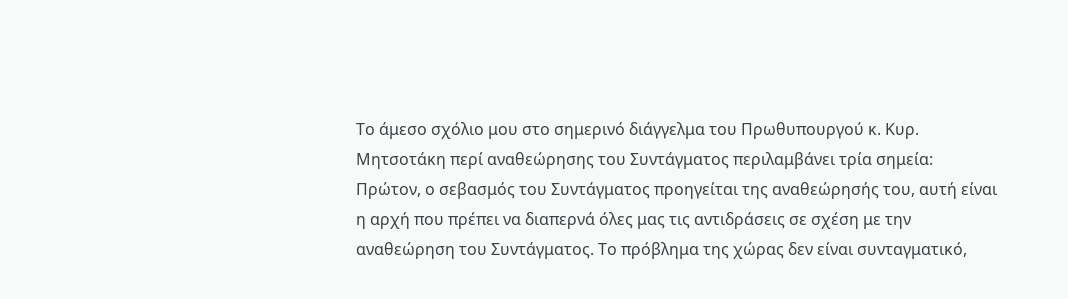Το άμεσο σχόλιο μου στο σημερινό διάγγελμα του Πρωθυπουργού κ. Κυρ. Μητσοτάκη περί αναθεώρησης του Συντάγματος περιλαμβάνει τρία σημεία:
Πρώτον, ο σεβασμός του Συντάγματος προηγείται της αναθεώρησής του, αυτή είναι η αρχή που πρέπει να διαπερνά όλες μας τις αντιδράσεις σε σχέση με την αναθεώρηση του Συντάγματος. Το πρόβλημα της χώρας δεν είναι συνταγματικό,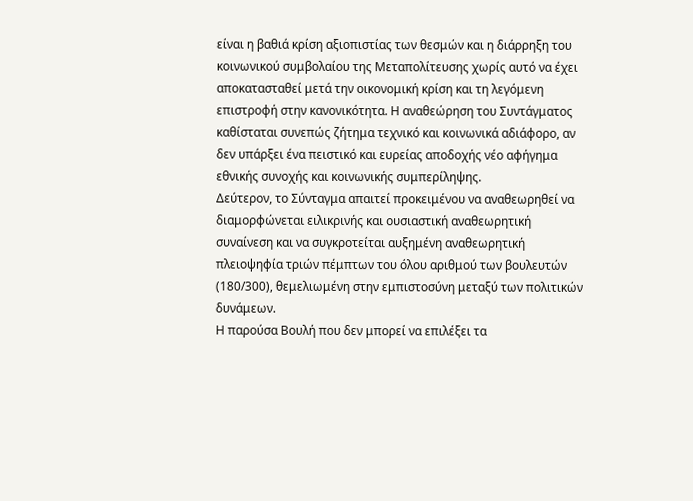είναι η βαθιά κρίση αξιοπιστίας των θεσμών και η διάρρηξη του κοινωνικού συμβολαίου της Μεταπολίτευσης χωρίς αυτό να έχει αποκατασταθεί μετά την οικονομική κρίση και τη λεγόμενη επιστροφή στην κανονικότητα. Η αναθεώρηση του Συντάγματος καθίσταται συνεπώς ζήτημα τεχνικό και κοινωνικά αδιάφορο, αν δεν υπάρξει ένα πειστικό και ευρείας αποδοχής νέο αφήγημα εθνικής συνοχής και κοινωνικής συμπερίληψης.
Δεύτερον, το Σύνταγμα απαιτεί προκειμένου να αναθεωρηθεί να διαμορφώνεται ειλικρινής και ουσιαστική αναθεωρητική συναίνεση και να συγκροτείται αυξημένη αναθεωρητική πλειοψηφία τριών πέμπτων του όλου αριθμού των βουλευτών (180/300), θεμελιωμένη στην εμπιστοσύνη μεταξύ των πολιτικών δυνάμεων.
Η παρούσα Βουλή που δεν μπορεί να επιλέξει τα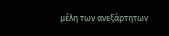μέλη των ανεξάρτητων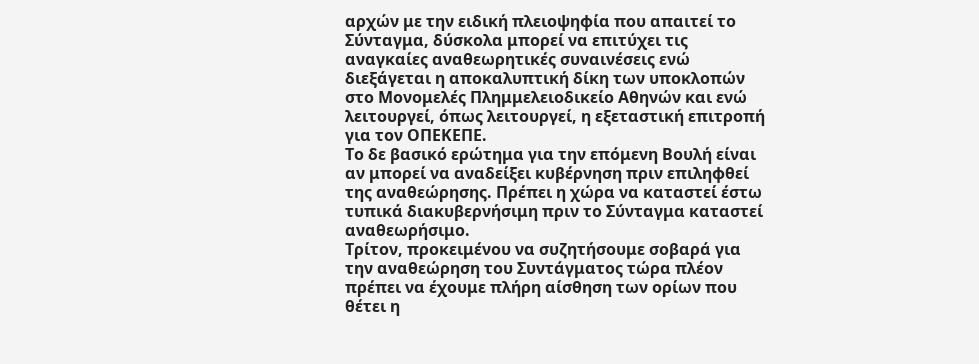αρχών με την ειδική πλειοψηφία που απαιτεί το Σύνταγμα, δύσκολα μπορεί να επιτύχει τις αναγκαίες αναθεωρητικές συναινέσεις ενώ διεξάγεται η αποκαλυπτική δίκη των υποκλοπών στο Μονομελές Πλημμελειοδικείο Αθηνών και ενώ λειτουργεί, όπως λειτουργεί, η εξεταστική επιτροπή για τον ΟΠΕΚΕΠΕ.
Το δε βασικό ερώτημα για την επόμενη Βουλή είναι αν μπορεί να αναδείξει κυβέρνηση πριν επιληφθεί της αναθεώρησης. Πρέπει η χώρα να καταστεί έστω τυπικά διακυβερνήσιμη πριν το Σύνταγμα καταστεί αναθεωρήσιμο.
Τρίτον, προκειμένου να συζητήσουμε σοβαρά για την αναθεώρηση του Συντάγματος τώρα πλέον πρέπει να έχουμε πλήρη αίσθηση των ορίων που θέτει η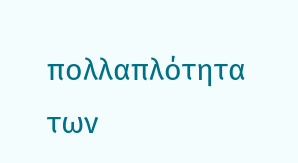πολλαπλότητα των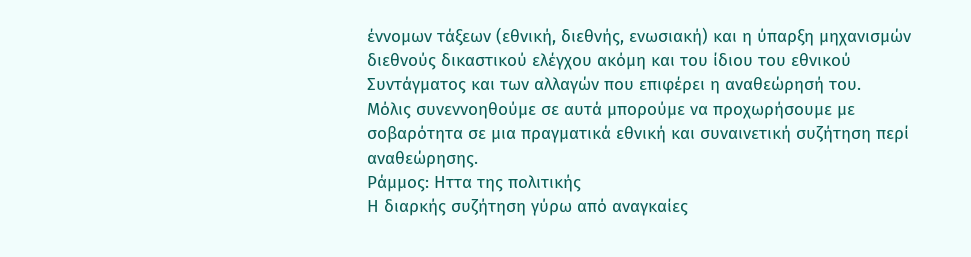έννομων τάξεων (εθνική, διεθνής, ενωσιακή) και η ύπαρξη μηχανισμών διεθνούς δικαστικού ελέγχου ακόμη και του ίδιου του εθνικού Συντάγματος και των αλλαγών που επιφέρει η αναθεώρησή του.
Μόλις συνεννοηθούμε σε αυτά μπορούμε να προχωρήσουμε με σοβαρότητα σε μια πραγματικά εθνική και συναινετική συζήτηση περί αναθεώρησης.
Ράμμος: Ηττα της πολιτικής
Η διαρκής συζήτηση γύρω από αναγκαίες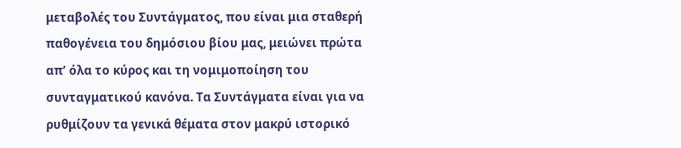μεταβολές του Συντάγματος, που είναι μια σταθερή παθογένεια του δημόσιου βίου μας, μειώνει πρώτα απ’ όλα το κύρος και τη νομιμοποίηση του συνταγματικού κανόνα. Τα Συντάγματα είναι για να ρυθμίζουν τα γενικά θέματα στον μακρύ ιστορικό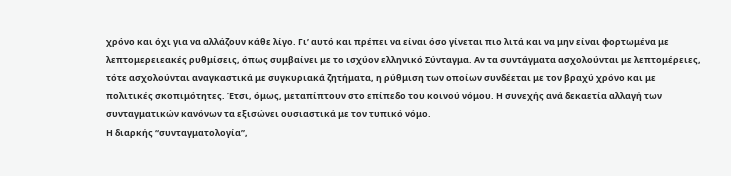χρόνο και όχι για να αλλάζουν κάθε λίγο. Γι’ αυτό και πρέπει να είναι όσο γίνεται πιο λιτά και να μην είναι φορτωμένα με λεπτομερειεακές ρυθμίσεις, όπως συμβαίνει με το ισχύον ελληνικό Σύνταγμα. Αν τα συντάγματα ασχολούνται με λεπτομέρειες, τότε ασχολούνται αναγκαστικά με συγκυριακά ζητήματα, η ρύθμιση των οποίων συνδέεται με τον βραχύ χρόνο και με πολιτικές σκοπιμότητες. Έτσι, όμως, μεταπίπτουν στο επίπεδο του κοινού νόμου. Η συνεχής ανά δεκαετία αλλαγή των συνταγματικών κανόνων τα εξισώνει ουσιαστικά με τον τυπικό νόμο.
Η διαρκής “συνταγματολογία”,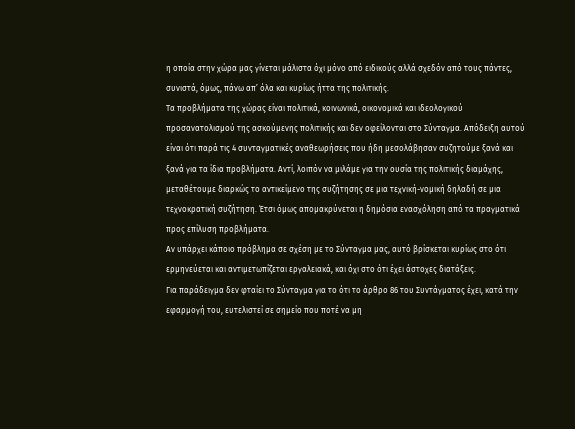η οποία στην χώρα μας γίνεται μάλιστα όχι μόνο από ειδικούς αλλά σχεδόν από τους πάντες, συνιστά, όμως, πάνω απ’ όλα και κυρίως ήττα της πολιτικής.
Τα προβλήματα της χώρας είναι πολιτικά, κοινωνικά, οικονομικά και ιδεολογικού προσανατολισμού της ασκούμενης πολιτικής και δεν οφείλονται στο Σύνταγμα. Απόδειξη αυτού είναι ότι παρά τις 4 συνταγματικές αναθεωρήσεις που ήδη μεσολάβησαν συζητούμε ξανά και ξανά για τα ίδια προβλήματα. Αντί, λοιπόν να μιλάμε για την ουσία της πολιτικής διαμάχης, μεταθέτουμε διαρκώς το αντικείμενο της συζήτησης σε μια τεχνική-νομική δηλαδή σε μια τεχνοκρατική συζήτηση. Έτσι όμως απομακρύνεται η δημόσια ενασχόληση από τα πραγματικά προς επίλυση προβλήματα.
Αν υπάρχει κάποιο πρόβλημα σε σχέση με το Σύνταγμα μας, αυτό βρίσκεται κυρίως στο ότι ερμηνεύεται και αντιμετωπίζεται εργαλειακά, και όχι στο ότι έχει άστοχες διατάξεις.
Για παράδειγμα δεν φταίει το Σύνταγμα για το ότι το άρθρο 86 του Συντάγματος έχει, κατά την εφαρμογή του, ευτελιστεί σε σημείο που ποτέ να μη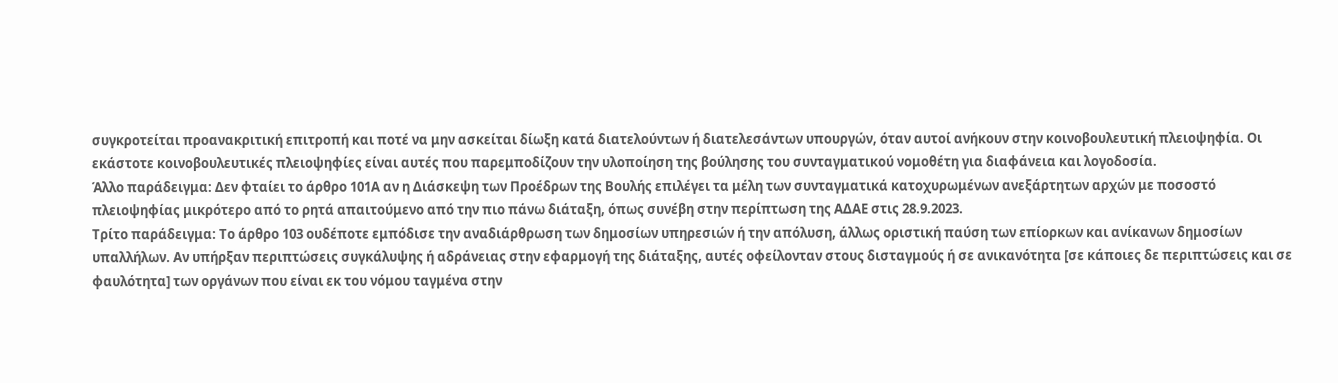συγκροτείται προανακριτική επιτροπή και ποτέ να μην ασκείται δίωξη κατά διατελούντων ή διατελεσάντων υπουργών, όταν αυτοί ανήκουν στην κοινοβουλευτική πλειοψηφία. Οι εκάστοτε κοινοβουλευτικές πλειοψηφίες είναι αυτές που παρεμποδίζουν την υλοποίηση της βούλησης του συνταγματικού νομοθέτη για διαφάνεια και λογοδοσία.
Άλλο παράδειγμα: Δεν φταίει το άρθρο 101Α αν η Διάσκεψη των Προέδρων της Βουλής επιλέγει τα μέλη των συνταγματικά κατοχυρωμένων ανεξάρτητων αρχών με ποσοστό πλειοψηφίας μικρότερο από το ρητά απαιτούμενο από την πιο πάνω διάταξη, όπως συνέβη στην περίπτωση της ΑΔΑΕ στις 28.9.2023.
Τρίτο παράδειγμα: Το άρθρο 103 ουδέποτε εμπόδισε την αναδιάρθρωση των δημοσίων υπηρεσιών ή την απόλυση, άλλως οριστική παύση των επίορκων και ανίκανων δημοσίων υπαλλήλων. Αν υπήρξαν περιπτώσεις συγκάλυψης ή αδράνειας στην εφαρμογή της διάταξης, αυτές οφείλονταν στους δισταγμούς ή σε ανικανότητα [σε κάποιες δε περιπτώσεις και σε φαυλότητα] των οργάνων που είναι εκ του νόμου ταγμένα στην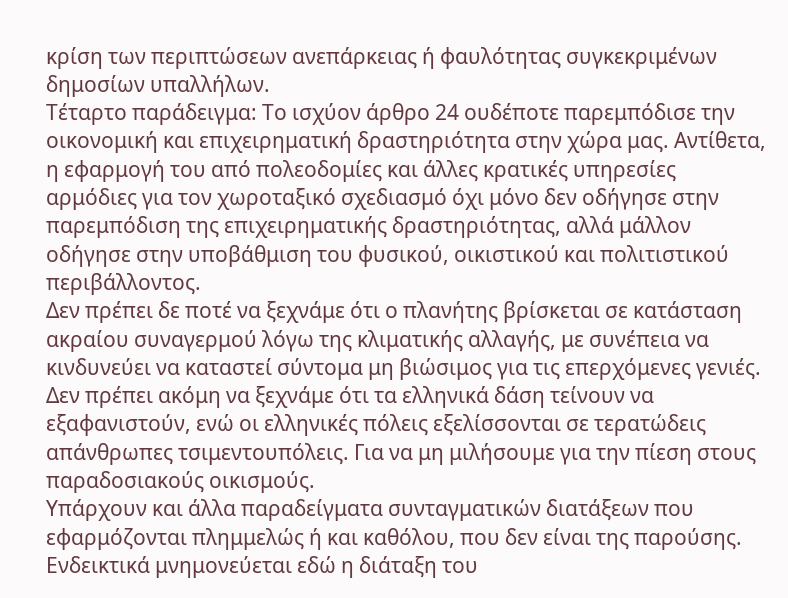κρίση των περιπτώσεων ανεπάρκειας ή φαυλότητας συγκεκριμένων δημοσίων υπαλλήλων.
Τέταρτο παράδειγμα: Το ισχύον άρθρο 24 ουδέποτε παρεμπόδισε την οικονομική και επιχειρηματική δραστηριότητα στην χώρα μας. Αντίθετα, η εφαρμογή του από πολεοδομίες και άλλες κρατικές υπηρεσίες αρμόδιες για τον χωροταξικό σχεδιασμό όχι μόνο δεν οδήγησε στην παρεμπόδιση της επιχειρηματικής δραστηριότητας, αλλά μάλλον οδήγησε στην υποβάθμιση του φυσικού, οικιστικού και πολιτιστικού περιβάλλοντος.
Δεν πρέπει δε ποτέ να ξεχνάμε ότι ο πλανήτης βρίσκεται σε κατάσταση ακραίου συναγερμού λόγω της κλιματικής αλλαγής, με συνέπεια να κινδυνεύει να καταστεί σύντομα μη βιώσιμος για τις επερχόμενες γενιές. Δεν πρέπει ακόμη να ξεχνάμε ότι τα ελληνικά δάση τείνουν να εξαφανιστούν, ενώ οι ελληνικές πόλεις εξελίσσονται σε τερατώδεις απάνθρωπες τσιμεντουπόλεις. Για να μη μιλήσουμε για την πίεση στους παραδοσιακούς οικισμούς.
Υπάρχουν και άλλα παραδείγματα συνταγματικών διατάξεων που εφαρμόζονται πλημμελώς ή και καθόλου, που δεν είναι της παρούσης. Ενδεικτικά μνημονεύεται εδώ η διάταξη του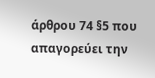άρθρου 74 §5 που απαγορεύει την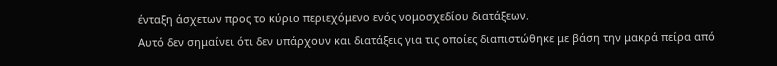ένταξη άσχετων προς το κύριο περιεχόμενο ενός νομοσχεδίου διατάξεων.
Αυτό δεν σημαίνει ότι δεν υπάρχουν και διατάξεις για τις οποίες διαπιστώθηκε με βάση την μακρά πείρα από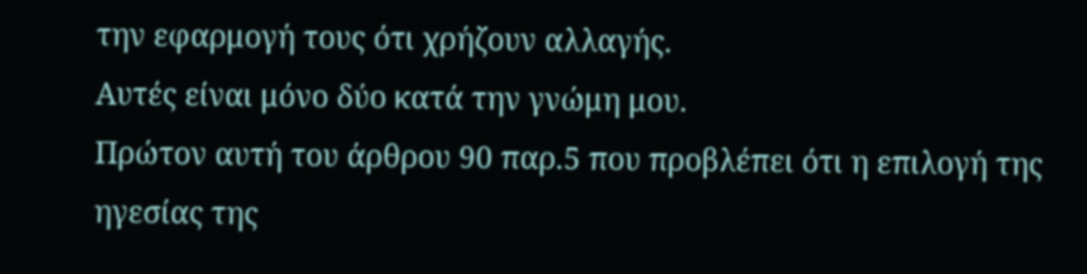την εφαρμογή τους ότι χρήζουν αλλαγής.
Αυτές είναι μόνο δύο κατά την γνώμη μου.
Πρώτον αυτή του άρθρου 90 παρ.5 που προβλέπει ότι η επιλογή της ηγεσίας της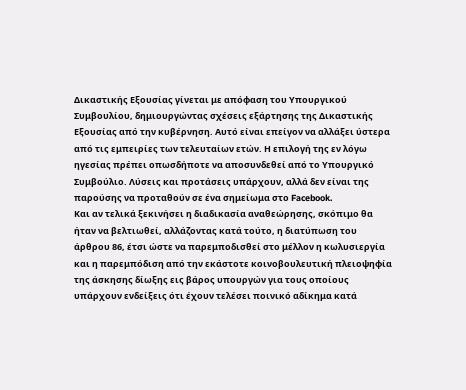Δικαστικής Εξουσίας γίνεται με απόφαση του Υπουργικού Συμβουλίου, δημιουργώντας σχέσεις εξάρτησης της Δικαστικής Εξουσίας από την κυβέρνηση. Αυτό είναι επείγον να αλλάξει ύστερα από τις εμπειρίες των τελευταίων ετών. Η επιλογή της εν λόγω ηγεσίας πρέπει οπωσδήποτε να αποσυνδεθεί από το Υπουργικό Συμβούλιο. Λύσεις και προτάσεις υπάρχουν, αλλά δεν είναι της παρούσης να προταθούν σε ένα σημείωμα στο Facebook.
Και αν τελικά ξεκινήσει η διαδικασία αναθεώρησης, σκόπιμο θα ήταν να βελτιωθεί, αλλάζοντας κατά τούτο, η διατύπωση του άρθρου 86, έτσι ώστε να παρεμποδισθεί στο μέλλον η κωλυσιεργία και η παρεμπόδιση από την εκάστοτε κοινοβουλευτική πλειοψηφία της άσκησης δίωξης εις βάρος υπουργών για τους οποίους υπάρχουν ενδείξεις ότι έχουν τελέσει ποινικό αδίκημα κατά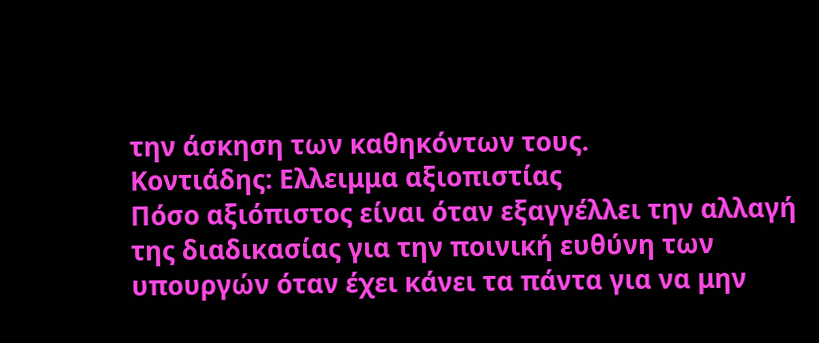την άσκηση των καθηκόντων τους.
Κοντιάδης: Ελλειμμα αξιοπιστίας
Πόσο αξιόπιστος είναι όταν εξαγγέλλει την αλλαγή της διαδικασίας για την ποινική ευθύνη των υπουργών όταν έχει κάνει τα πάντα για να μην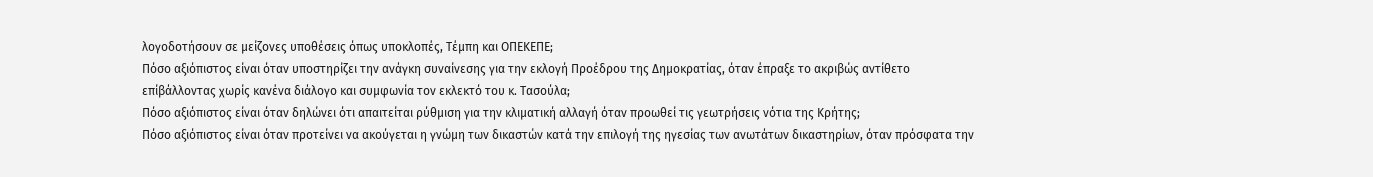λογοδοτήσουν σε μείζονες υποθέσεις όπως υποκλοπές, Τέμπη και ΟΠΕΚΕΠΕ;
Πόσο αξιόπιστος είναι όταν υποστηρίζει την ανάγκη συναίνεσης για την εκλογή Προέδρου της Δημοκρατίας, όταν έπραξε το ακριβώς αντίθετο επίβάλλοντας χωρίς κανένα διάλογο και συμφωνία τον εκλεκτό του κ. Τασούλα;
Πόσο αξιόπιστος είναι όταν δηλώνει ότι απαιτείται ρύθμιση για την κλιματική αλλαγή όταν προωθεί τις γεωτρήσεις νότια της Κρήτης;
Πόσο αξιόπιστος είναι όταν προτείνει να ακούγεται η γνώμη των δικαστών κατά την επιλογή της ηγεσίας των ανωτάτων δικαστηρίων, όταν πρόσφατα την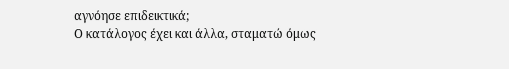αγνόησε επιδεικτικά;
Ο κατάλογος έχει και άλλα, σταματώ όμως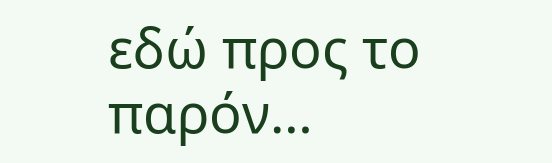εδώ προς το παρόν…